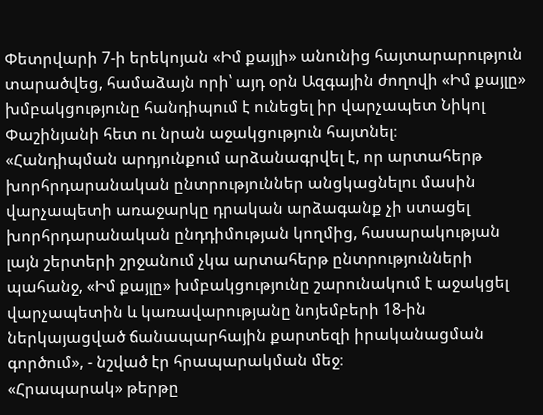Փետրվարի 7-ի երեկոյան «Իմ քայլի» անունից հայտարարություն տարածվեց, համաձայն որի՝ այդ օրն Ազգային ժողովի «Իմ քայլը» խմբակցությունը հանդիպում է ունեցել իր վարչապետ Նիկոլ Փաշինյանի հետ ու նրան աջակցություն հայտնել։
«Հանդիպման արդյունքում արձանագրվել է, որ արտահերթ խորհրդարանական ընտրություններ անցկացնելու մասին վարչապետի առաջարկը դրական արձագանք չի ստացել խորհրդարանական ընդդիմության կողմից, հասարակության լայն շերտերի շրջանում չկա արտահերթ ընտրությունների պահանջ, «Իմ քայլը» խմբակցությունը շարունակում է աջակցել վարչապետին և կառավարությանը նոյեմբերի 18-ին ներկայացված ճանապարհային քարտեզի իրականացման գործում», - նշված էր հրապարակման մեջ։
«Հրապարակ» թերթը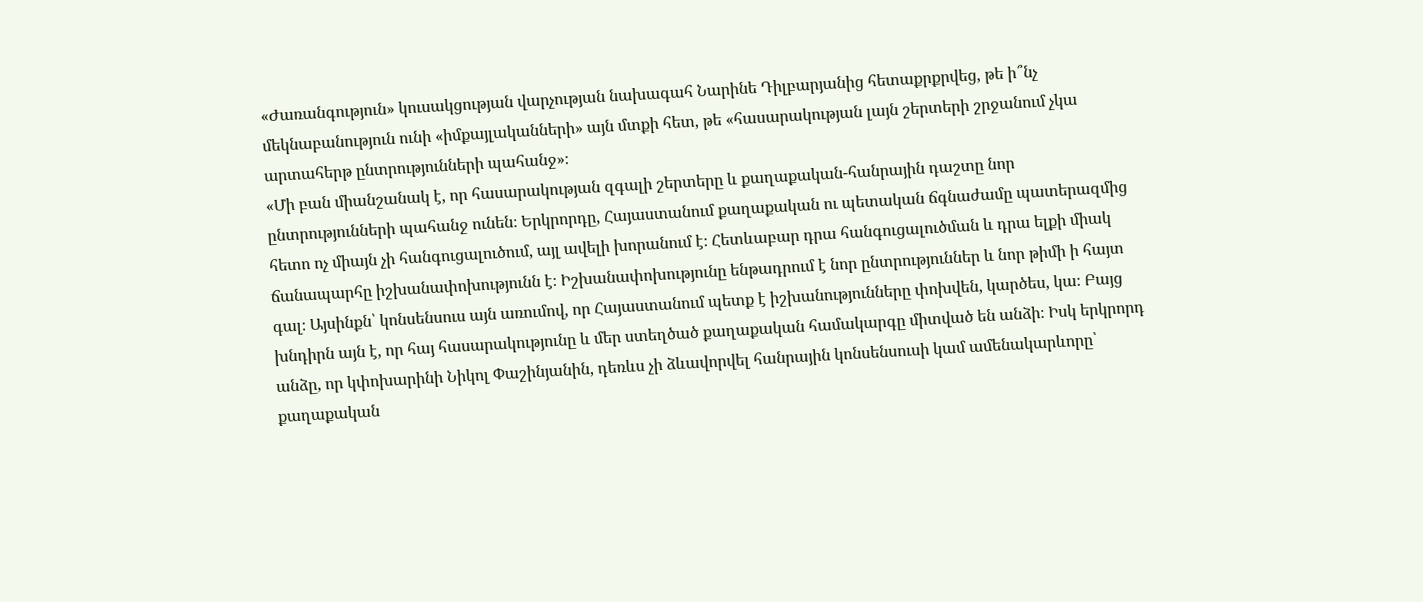«Ժառանգություն» կուսակցության վարչության նախագահ Նարինե Դիլբարյանից հետաքրքրվեց, թե ի՞նչ մեկնաբանություն ունի «իմքայլականների» այն մտքի հետ, թե «հասարակության լայն շերտերի շրջանում չկա արտահերթ ընտրությունների պահանջ»։
«Մի բան միանշանակ է, որ հասարակության զգալի շերտերը և քաղաքական-հանրային դաշտը նոր ընտրությունների պահանջ ունեն։ Երկրորդը, Հայաստանում քաղաքական ու պետական ճգնաժամը պատերազմից հետո ոչ միայն չի հանգուցալուծում, այլ ավելի խորանում է։ Հետևաբար դրա հանգուցալուծման և դրա ելքի միակ ճանապարհը իշխանափոխությունն է։ Իշխանափոխությունը ենթադրում է նոր ընտրություններ և նոր թիմի ի հայտ գալ։ Այսինքն՝ կոնսենսուս այն առումով, որ Հայաստանում պետք է իշխանությունները փոխվեն, կարծես, կա։ Բայց խնդիրն այն է, որ հայ հասարակությունը և մեր ստեղծած քաղաքական համակարգը միտված են անձի։ Իսկ երկրորդ անձը, որ կփոխարինի Նիկոլ Փաշինյանին, դեռևս չի ձևավորվել հանրային կոնսենսուսի կամ ամենակարևորը՝ քաղաքական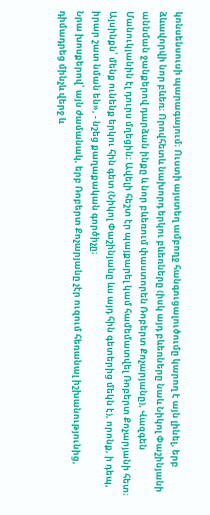կոնսենսուսի պարագայում։ Ուստի այստեղ ամբողջ հանգուցալուծումը կարող է այն լինել, երբ ձևավորվի նոր բևեռ։ Որովհետև նախորդ երկու բևեռները (իսկ այդ բևեռները նաև Նիկոլ Փաշինյանի աննման ջանքերով դարձան ինքը և նոր բևեռում փաստորեն Ռոբերտ Քոչարյանը), Վազգեն Մանուկյանին էլ դուրս մղեցին։ Ավելի հեշտ էր պայքարել կամ համեմատվել Ռոբերտ Քոչարյանի հետ։ Այսինքն՝ մենք ունենք երկու հին գետ (Նիկոլ Փաշինյանը ևս այդ հին գետերից մեկն է), որոնք, ի դեպ, իրար շատ նման են», - նշեց քաղաքական գործիչը։
Նրա խոսքերով՝ այն ժամանակ, երբ Ռոբերտ Քոչարյանը չէր ուզում հեռանալ իշխանությունից, դիմադրեց մինչև վերջ և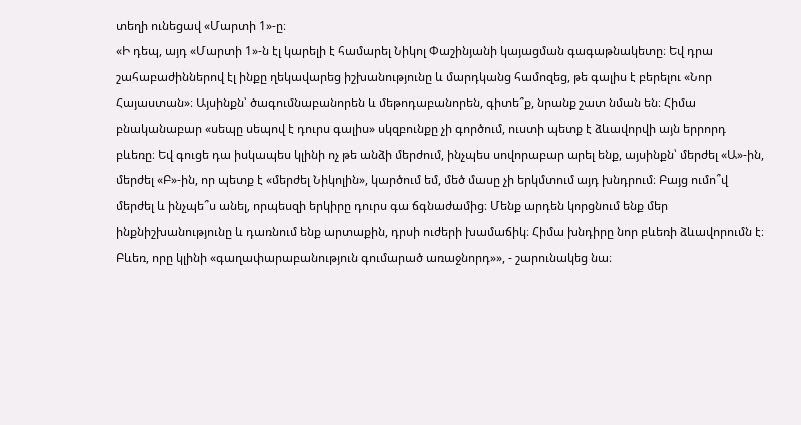տեղի ունեցավ «Մարտի 1»-ը։
«Ի դեպ, այդ «Մարտի 1»-ն էլ կարելի է համարել Նիկոլ Փաշինյանի կայացման գագաթնակետը։ Եվ դրա շահաբաժիններով էլ ինքը ղեկավարեց իշխանությունը և մարդկանց համոզեց, թե գալիս է բերելու «Նոր Հայաստան»։ Այսինքն՝ ծագումնաբանորեն և մեթոդաբանորեն, գիտե՞ք, նրանք շատ նման են։ Հիմա բնականաբար «սեպը սեպով է դուրս գալիս» սկզբունքը չի գործում, ուստի պետք է ձևավորվի այն երրորդ բևեռը։ Եվ գուցե դա իսկապես կլինի ոչ թե անձի մերժում, ինչպես սովորաբար արել ենք, այսինքն՝ մերժել «Ա»-ին, մերժել «Բ»-ին, որ պետք է «մերժել Նիկոլին», կարծում եմ, մեծ մասը չի երկմտում այդ խնդրում։ Բայց ումո՞վ մերժել և ինչպե՞ս անել, որպեսզի երկիրը դուրս գա ճգնաժամից։ Մենք արդեն կորցնում ենք մեր ինքնիշխանությունը և դառնում ենք արտաքին, դրսի ուժերի խամաճիկ։ Հիմա խնդիրը նոր բևեռի ձևավորումն է։ Բևեռ, որը կլինի «գաղափարաբանություն գումարած առաջնորդ»», - շարունակեց նա։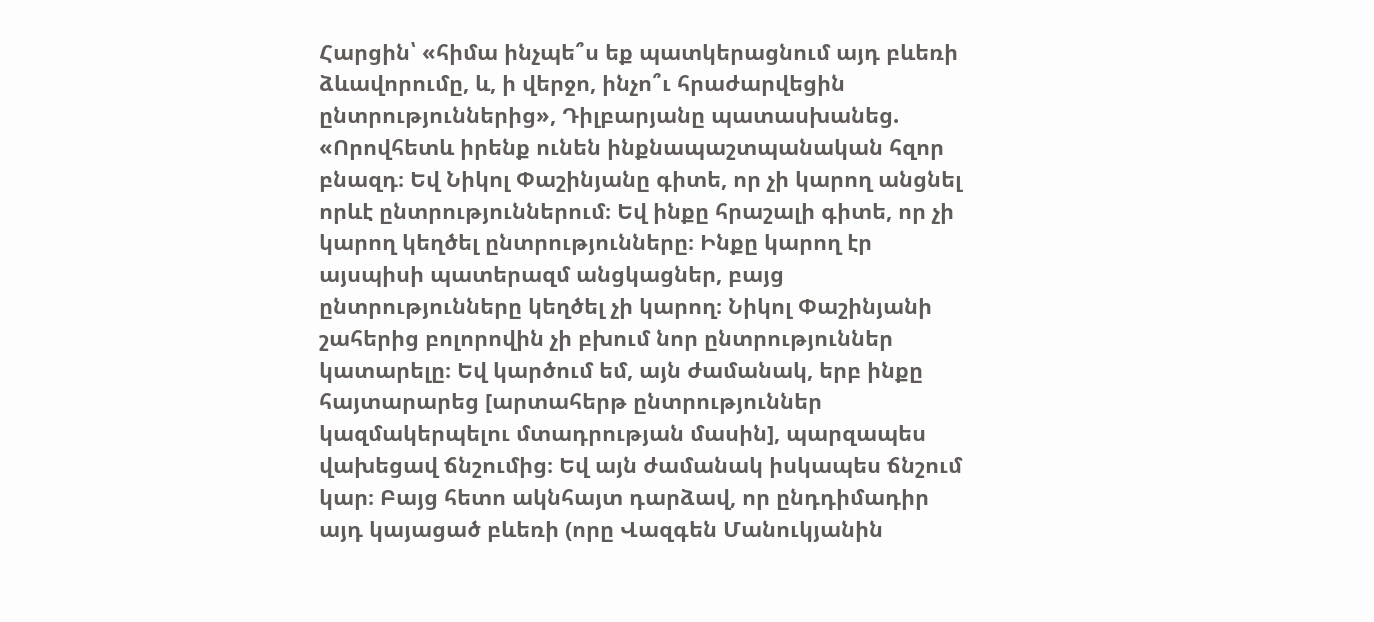Հարցին՝ «հիմա ինչպե՞ս եք պատկերացնում այդ բևեռի ձևավորումը, և, ի վերջո, ինչո՞ւ հրաժարվեցին ընտրություններից», Դիլբարյանը պատասխանեց.
«Որովհետև իրենք ունեն ինքնապաշտպանական հզոր բնազդ։ Եվ Նիկոլ Փաշինյանը գիտե, որ չի կարող անցնել որևէ ընտրություններում։ Եվ ինքը հրաշալի գիտե, որ չի կարող կեղծել ընտրությունները։ Ինքը կարող էր այսպիսի պատերազմ անցկացներ, բայց ընտրությունները կեղծել չի կարող։ Նիկոլ Փաշինյանի շահերից բոլորովին չի բխում նոր ընտրություններ կատարելը։ Եվ կարծում եմ, այն ժամանակ, երբ ինքը հայտարարեց [արտահերթ ընտրություններ կազմակերպելու մտադրության մասին], պարզապես վախեցավ ճնշումից։ Եվ այն ժամանակ իսկապես ճնշում կար։ Բայց հետո ակնհայտ դարձավ, որ ընդդիմադիր այդ կայացած բևեռի (որը Վազգեն Մանուկյանին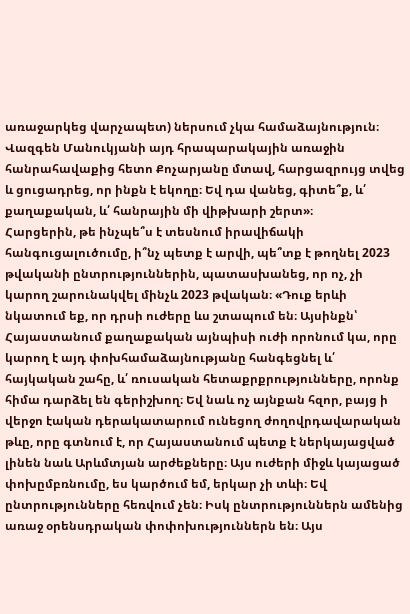առաջարկեց վարչապետ) ներսում չկա համաձայնություն։ Վազգեն Մանուկյանի այդ հրապարակային առաջին հանրահավաքից հետո Քոչարյանը մտավ, հարցազրույց տվեց և ցուցադրեց, որ ինքն է եկողը։ Եվ դա վանեց, գիտե՞ք, և՛ քաղաքական, և՛ հանրային մի վիթխարի շերտ»։
Հարցերին, թե ինչպե՞ս է տեսնում իրավիճակի հանգուցալուծումը, ի՞նչ պետք է արվի, պե՞տք է թողնել 2023 թվականի ընտրություններին, պատասխանեց, որ ոչ, չի կարող շարունակվել մինչև 2023 թվական։ «Դուք երևի նկատում եք, որ դրսի ուժերը ևս շտապում են։ Այսինքն՝ Հայաստանում քաղաքական այնպիսի ուժի որոնում կա, որը կարող է այդ փոխհամաձայնությանը հանգեցնել և՛ հայկական շահը, և՛ ռուսական հետաքրքրությունները, որոնք հիմա դարձել են գերիշխող։ Եվ նաև ոչ այնքան հզոր, բայց ի վերջո էական դերակատարում ունեցող ժողովրդավարական թևը, որը գտնում է, որ Հայաստանում պետք է ներկայացված լինեն նաև Արևմտյան արժեքները։ Այս ուժերի միջև կայացած փոխըմբռնումը, ես կարծում եմ, երկար չի տևի։ Եվ ընտրությունները հեռվում չեն։ Իսկ ընտրություններն ամենից առաջ օրենսդրական փոփոխություններն են։ Այս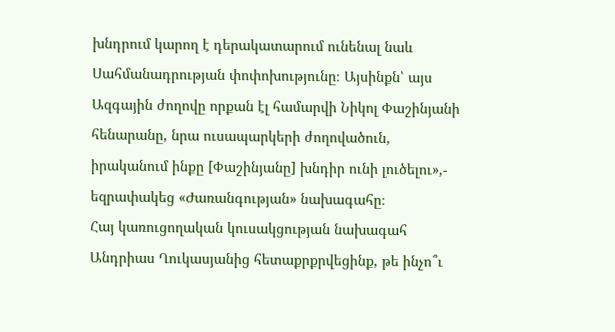խնդրում կարող է դերակատարում ունենալ նաև Սահմանադրության փոփոխությունը։ Այսինքն՝ այս Ազգային ժողովը որքան էլ համարվի Նիկոլ Փաշինյանի հենարանը, նրա ուսապարկերի ժողովածուն, իրականում ինքը [Փաշինյանը] խնդիր ունի լուծելու»,- եզրափակեց «Ժառանգության» նախագահը։
Հայ կառուցողական կուսակցության նախագահ Անդրիաս Ղուկասյանից հետաքրքրվեցինք, թե ինչո՞ւ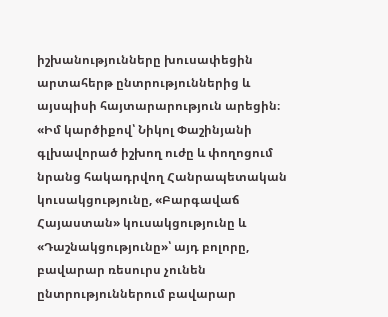իշխանությունները խուսափեցին արտահերթ ընտրություններից և այսպիսի հայտարարություն արեցին։
«Իմ կարծիքով՝ Նիկոլ Փաշինյանի գլխավորած իշխող ուժը և փողոցում նրանց հակադրվող Հանրապետական կուսակցությունը, «Բարգավաճ Հայաստան» կուսակցությունը և «Դաշնակցությունը»՝ այդ բոլորը, բավարար ռեսուրս չունեն ընտրություններում բավարար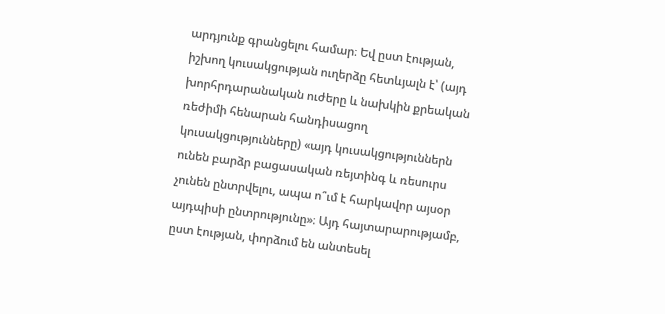արդյունք գրանցելու համար։ Եվ ըստ էության, իշխող կուսակցության ուղերձը հետևյալն է՝ (այդ խորհրդարանական ուժերը և նախկին քրեական ռեժիմի հենարան հանդիսացող կուսակցությունները) «այդ կուսակցություններն ունեն բարձր բացասական ռեյտինգ և ռեսուրս չունեն ընտրվելու, ապա ո՞ւմ է հարկավոր այսօր այդպիսի ընտրությունը»։ Այդ հայտարարությամբ, ըստ էության, փորձում են անտեսել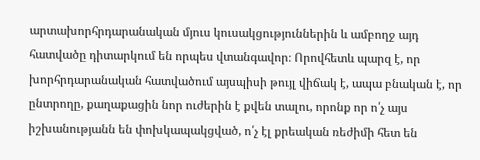արտախորհրդարանական մյուս կուսակցություններին և ամբողջ այդ հատվածը դիտարկում են որպես վտանգավոր։ Որովհետև պարզ է, որ խորհրդարանական հատվածում այսպիսի թույլ վիճակ է, ապա բնական է, որ ընտրողը, քաղաքացին նոր ուժերին է քվեն տալու, որոնք որ ո՛չ այս իշխանությանն են փոխկապակցված, ո՛չ էլ քրեական ռեժիմի հետ են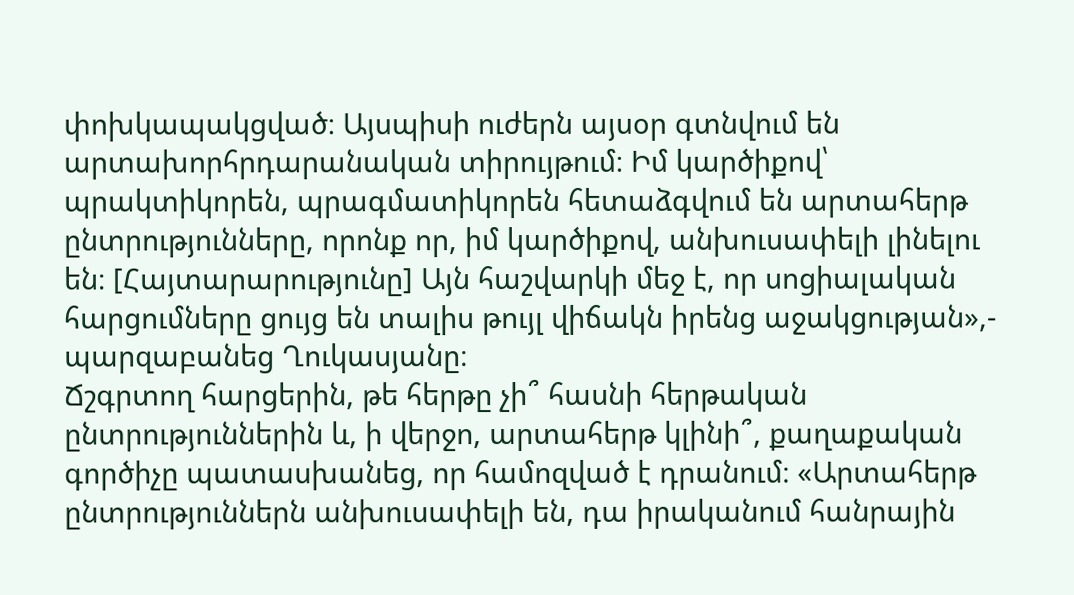փոխկապակցված։ Այսպիսի ուժերն այսօր գտնվում են արտախորհրդարանական տիրույթում։ Իմ կարծիքով՝ պրակտիկորեն, պրագմատիկորեն հետաձգվում են արտահերթ ընտրությունները, որոնք որ, իմ կարծիքով, անխուսափելի լինելու են։ [Հայտարարությունը] Այն հաշվարկի մեջ է, որ սոցիալական հարցումները ցույց են տալիս թույլ վիճակն իրենց աջակցության»,- պարզաբանեց Ղուկասյանը։
Ճշգրտող հարցերին, թե հերթը չի՞ հասնի հերթական ընտրություններին և, ի վերջո, արտահերթ կլինի՞, քաղաքական գործիչը պատասխանեց, որ համոզված է դրանում։ «Արտահերթ ընտրություններն անխուսափելի են, դա իրականում հանրային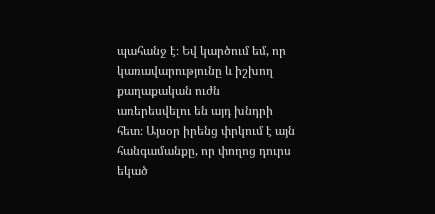պահանջ է։ Եվ կարծում եմ, որ կառավարությունը և իշխող քաղաքական ուժն առերեսվելու են այդ խնդրի հետ։ Այսօր իրենց փրկում է այն հանգամանքը, որ փողոց դուրս եկած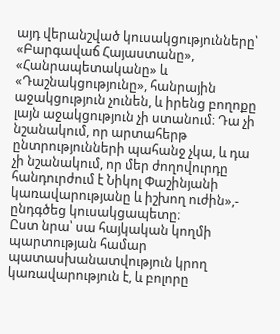այդ վերանշված կուսակցությունները՝ «Բարգավաճ Հայաստանը», «Հանրապետականը» և «Դաշնակցությունը», հանրային աջակցություն չունեն, և իրենց բողոքը լայն աջակցություն չի ստանում։ Դա չի նշանակում, որ արտահերթ ընտրությունների պահանջ չկա, և դա չի նշանակում, որ մեր ժողովուրդը հանդուրժում է Նիկոլ Փաշինյանի կառավարությանը և իշխող ուժին»,- ընդգծեց կուսակցապետը։
Ըստ նրա՝ սա հայկական կողմի պարտության համար պատասխանատվություն կրող կառավարություն է, և բոլորը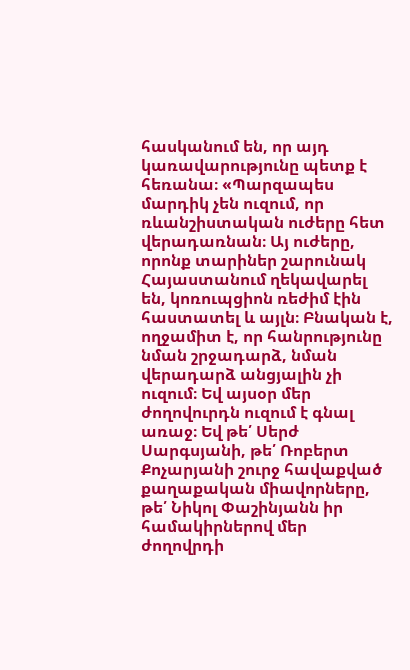հասկանում են, որ այդ կառավարությունը պետք է հեռանա։ «Պարզապես մարդիկ չեն ուզում, որ ռևանշիստական ուժերը հետ վերադառնան։ Այ ուժերը, որոնք տարիներ շարունակ Հայաստանում ղեկավարել են, կոռուպցիոն ռեժիմ էին հաստատել և այլն։ Բնական է, ողջամիտ է, որ հանրությունը նման շրջադարձ, նման վերադարձ անցյալին չի ուզում։ Եվ այսօր մեր ժողովուրդն ուզում է գնալ առաջ։ Եվ թե՛ Սերժ Սարգսյանի, թե՛ Ռոբերտ Քոչարյանի շուրջ հավաքված քաղաքական միավորները, թե՛ Նիկոլ Փաշինյանն իր համակիրներով մեր ժողովրդի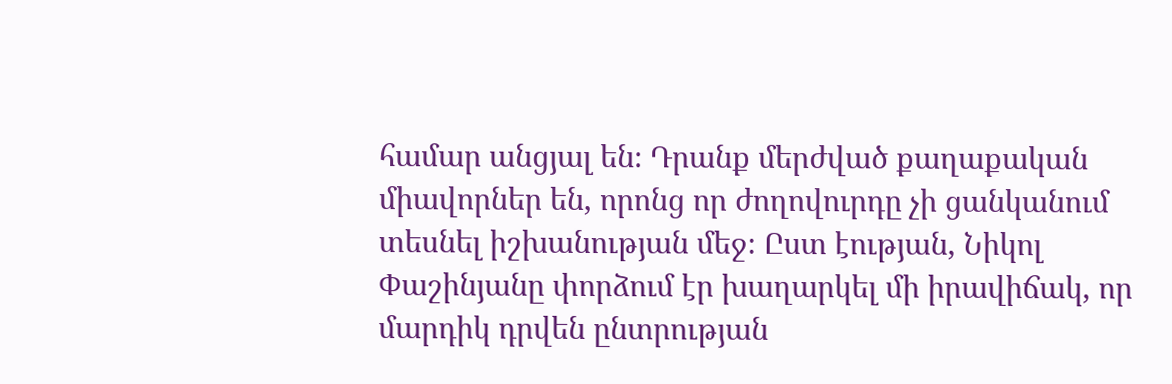համար անցյալ են։ Դրանք մերժված քաղաքական միավորներ են, որոնց որ ժողովուրդը չի ցանկանում տեսնել իշխանության մեջ։ Ըստ էության, Նիկոլ Փաշինյանը փորձում էր խաղարկել մի իրավիճակ, որ մարդիկ դրվեն ընտրության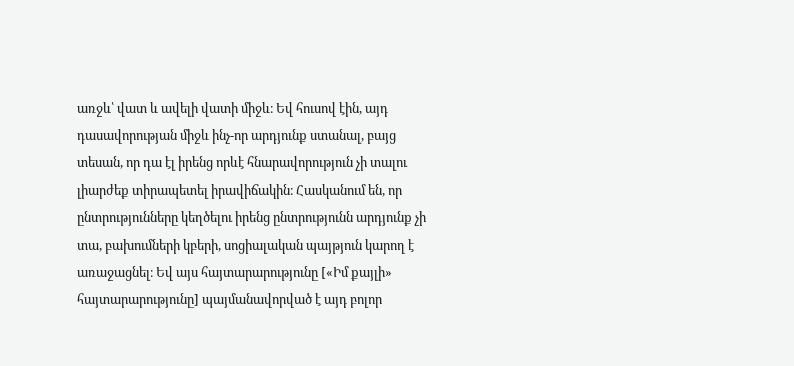առջև՝ վատ և ավելի վատի միջև։ Եվ հուսով էին, այդ դասավորության միջև ինչ-որ արդյունք ստանալ, բայց տեսան, որ դա էլ իրենց որևէ հնարավորություն չի տալու լիարժեք տիրապետել իրավիճակին։ Հասկանում են, որ ընտրությունները կեղծելու իրենց ընտրությունն արդյունք չի տա, բախումների կբերի, սոցիալական պայթյուն կարող է առաջացնել։ Եվ այս հայտարարությունը [«Իմ քայլի» հայտարարությունը] պայմանավորված է այդ բոլոր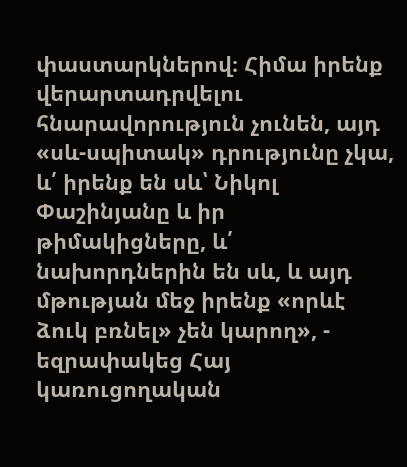փաստարկներով։ Հիմա իրենք վերարտադրվելու հնարավորություն չունեն, այդ «սև-սպիտակ» դրությունը չկա, և՛ իրենք են սև՝ Նիկոլ Փաշինյանը և իր թիմակիցները, և՛ նախորդներին են սև, և այդ մթության մեջ իրենք «որևէ ձուկ բռնել» չեն կարող», - եզրափակեց Հայ կառուցողական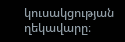կուսակցության ղեկավարը։